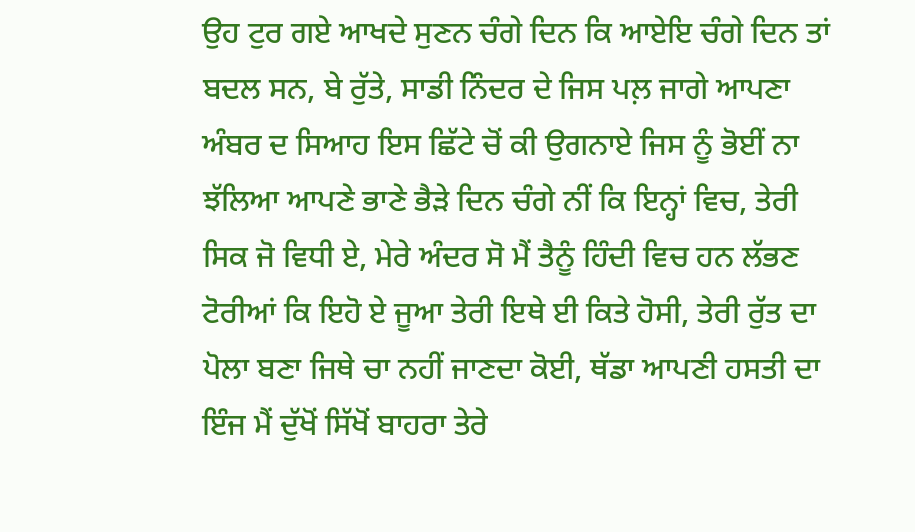ਉਹ ਟੁਰ ਗਏ ਆਖਦੇ ਸੁਣਨ ਚੰਗੇ ਦਿਨ ਕਿ ਆਏਇ ਚੰਗੇ ਦਿਨ ਤਾਂ ਬਦਲ ਸਨ, ਬੇ ਰੁੱਤੇ, ਸਾਡੀ ਨਿੰਦਰ ਦੇ ਜਿਸ ਪਲ਼ ਜਾਗੇ ਆਪਣਾ ਅੰਬਰ ਦ ਸਿਆਹ ਇਸ ਛਿੱਟੇ ਚੋਂ ਕੀ ਉਗਨਾਏ ਜਿਸ ਨੂੰ ਭੋਈਂ ਨਾ ਝੱਲਿਆ ਆਪਣੇ ਭਾਣੇ ਭੈੜੇ ਦਿਨ ਚੰਗੇ ਨੀਂ ਕਿ ਇਨ੍ਹਾਂ ਵਿਚ, ਤੇਰੀ ਸਿਕ ਜੋ ਵਿਧੀ ਏ, ਮੇਰੇ ਅੰਦਰ ਸੋ ਮੈਂ ਤੈਨੂੰ ਹਿੰਦੀ ਵਿਚ ਹਨ ਲੱਭਣ ਟੋਰੀਆਂ ਕਿ ਇਹੋ ਏ ਜੂਆ ਤੇਰੀ ਇਥੇ ਈ ਕਿਤੇ ਹੋਸੀ, ਤੇਰੀ ਰੁੱਤ ਦਾ ਪੋਲਾ ਬਣਾ ਜਿਥੇ ਚਾ ਨਹੀਂ ਜਾਣਦਾ ਕੋਈ, ਥੱਡਾ ਆਪਣੀ ਹਸਤੀ ਦਾ ਇੰਜ ਮੈਂ ਦੁੱਖੋਂ ਸਿੱਖੋਂ ਬਾਹਰਾ ਤੇਰੇ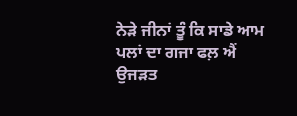ਨੇੜੇ ਜੀਨਾਂ ਤੂੰ ਕਿ ਸਾਡੇ ਆਮ ਪਲਾਂ ਦਾ ਗਜਾ ਫਲ਼ ਐਂ ਉਜੜਤ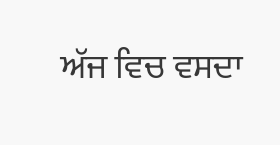ਅੱਜ ਵਿਚ ਵਸਦਾ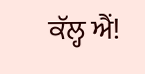ਕੱਲ੍ਹ ਐਂ!